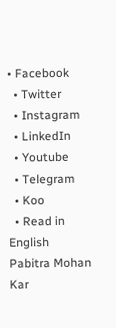• Facebook
  • Twitter
  • Instagram
  • LinkedIn
  • Youtube
  • Telegram
  • Koo
  • Read in English
Pabitra Mohan Kar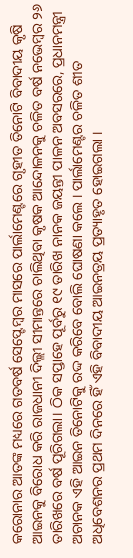କରୋନାର ଆତଙ୍କ ମଧ୍ୟରେ ଗତବର୍ଷ ସେପ୍ଟେମ୍ବର ମାସରେ ପାର୍ଲାମେଣ୍ଟରେ ଗୃହୀତ ତିନୋଟି ବିବାଦୀୟ କୃଷି ଆଇନକୁ ବିରୋଧ କରି ରାଜଧାନୀ ଦିଲ୍ଲୀ ସୀମାନ୍ତରେ ଚାଲିଥିବା କୃଷକ ଆନ୍ଦୋଳନକୁ ଚଳିତ ବର୍ଷ ନଭେମ୍ବର ୨୬ ତାରିଖରେ ବର୍ଷ ପୂରିଗଲା। ଠିକ ସପ୍ତାହେ ପୂର୍ବରୁ ୧୯ ତାରିଖ ନାନକ ଜୟନ୍ତୀ ପାଳନ ଅବସରରେ, ପ୍ରଧାନମନ୍ତ୍ରୀ ଅଚାନକ ଏହି ଆଇନ ତିନୋଟିକୁ ରଦ୍ଦ କରିବେ ବୋଲି ଘୋଷଣା କଲେ । ପାର୍ଲାମେଣ୍ଟର ଚଳିତ ଶୀତ ଅଧିବେଶନର ପ୍ରଥମ ଦିନରେ ହିଁ ଏହି ବିବାଦୀୟ ଆଇନତ୍ରୟ ପ୍ରତ୍ୟାହୃତ ହୋଇଗଲା ।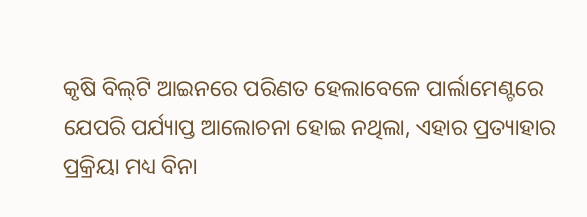କୃଷି ବିଲ୍‌ଟି ଆଇନରେ ପରିଣତ ହେଲାବେଳେ ପାର୍ଲାମେଣ୍ଟରେ ଯେପରି ପର୍ଯ୍ୟାପ୍ତ ଆଲୋଚନା ହୋଇ ନଥିଲା, ଏହାର ପ୍ରତ୍ୟାହାର ପ୍ରକ୍ରିୟା ମଧ୍ୟ ବିନା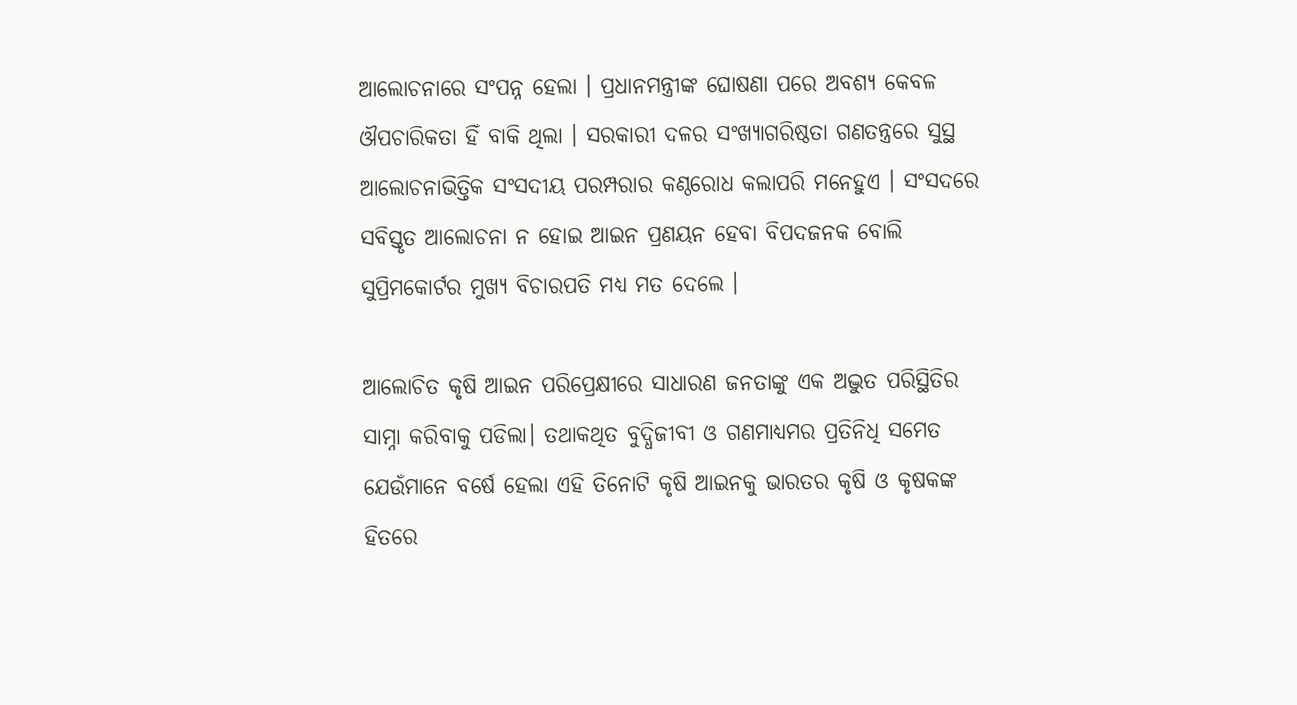ଆଲୋଚନାରେ ସଂପନ୍ନ ହେଲା । ପ୍ରଧାନମନ୍ତ୍ରୀଙ୍କ ଘୋଷଣା ପରେ ଅବଶ୍ୟ କେବଳ ଔପଚାରିକତା ହିଁ ବାକି ଥିଲା । ସରକାରୀ ଦଳର ସଂଖ୍ୟାଗରିଷ୍ଠତା ଗଣତନ୍ତ୍ରରେ ସୁସ୍ଥ ଆଲୋଚନାଭିତ୍ତିକ ସଂସଦୀୟ ପରମ୍ପରାର କଣ୍ଠରୋଧ କଲାପରି ମନେହୁଏ । ସଂସଦରେ ସବିସ୍ତୃତ ଆଲୋଚନା ନ ହୋଇ ଆଇନ ପ୍ରଣୟନ ହେବା ବିପଦଜନକ ବୋଲି ସୁପ୍ରିମକୋର୍ଟର ମୁଖ୍ୟ ବିଚାରପତି ମଧ୍ୟ ମତ ଦେଲେ ।

ଆଲୋଚିତ କୃଷି ଆଇନ ପରିପ୍ରେକ୍ଷୀରେ ସାଧାରଣ ଜନତାଙ୍କୁ ଏକ ଅଦ୍ଭୁତ ପରିସ୍ଥିତିର ସାମ୍ନା କରିବାକୁ ପଡିଲା। ତଥାକଥିତ ବୁଦ୍ଧିଜୀବୀ ଓ ଗଣମାଧ୍ୟମର ପ୍ରତିନିଧି ସମେତ ଯେଉଁମାନେ ବର୍ଷେ ହେଲା ଏହି ତିନୋଟି କୃଷି ଆଇନକୁ ଭାରତର କୃଷି ଓ କୃଷକଙ୍କ ହିତରେ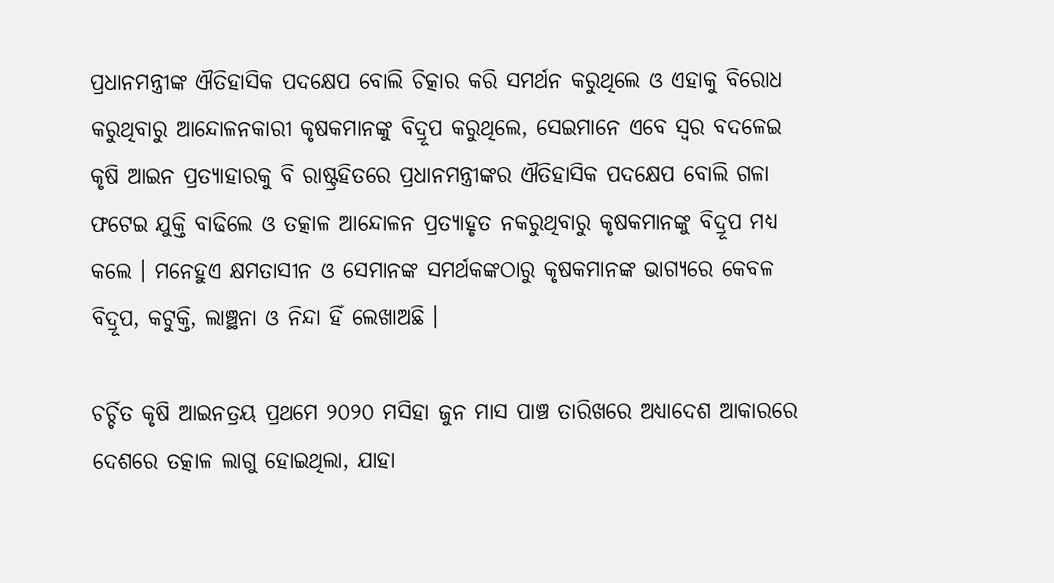ପ୍ରଧାନମନ୍ତ୍ରୀଙ୍କ ଐତିହାସିକ ପଦକ୍ଷେପ ବୋଲି ଚିତ୍କାର କରି ସମର୍ଥନ କରୁଥିଲେ ଓ ଏହାକୁ ବିରୋଧ କରୁଥିବାରୁ ଆନ୍ଦୋଳନକାରୀ କୃଷକମାନଙ୍କୁ ବିଦ୍ରୂପ କରୁଥିଲେ, ସେଇମାନେ ଏବେ ସ୍ଵର ବଦଳେଇ କୃଷି ଆଇନ ପ୍ରତ୍ୟାହାରକୁ ବି ରାଷ୍ଟ୍ରହିତରେ ପ୍ରଧାନମନ୍ତ୍ରୀଙ୍କର ଐତିହାସିକ ପଦକ୍ଷେପ ବୋଲି ଗଳା ଫଟେଇ ଯୁକ୍ତି ବାଢିଲେ ଓ ତତ୍କାଳ ଆନ୍ଦୋଳନ ପ୍ରତ୍ୟାହୃତ ନକରୁଥିବାରୁ କୃଷକମାନଙ୍କୁ ବିଦ୍ରୂପ ମଧ୍ୟ କଲେ । ମନେହୁଏ କ୍ଷମତାସୀନ ଓ ସେମାନଙ୍କ ସମର୍ଥକଙ୍କଠାରୁ କୃଷକମାନଙ୍କ ଭାଗ୍ୟରେ କେବଳ ବିଦ୍ରୂପ, କଟୁକ୍ତି, ଲାଞ୍ଛନା ଓ ନିନ୍ଦା ହିଁ ଲେଖାଅଛି ।

ଚର୍ଚ୍ଚିତ କୃଷି ଆଇନତ୍ରୟ ପ୍ରଥମେ ୨୦୨୦ ମସିହା ଜୁନ ମାସ ପାଞ୍ଚ ତାରିଖରେ ଅଧ୍ୟାଦେଶ ଆକାରରେ ଦେଶରେ ତତ୍କାଳ ଲାଗୁ ହୋଇଥିଲା, ଯାହା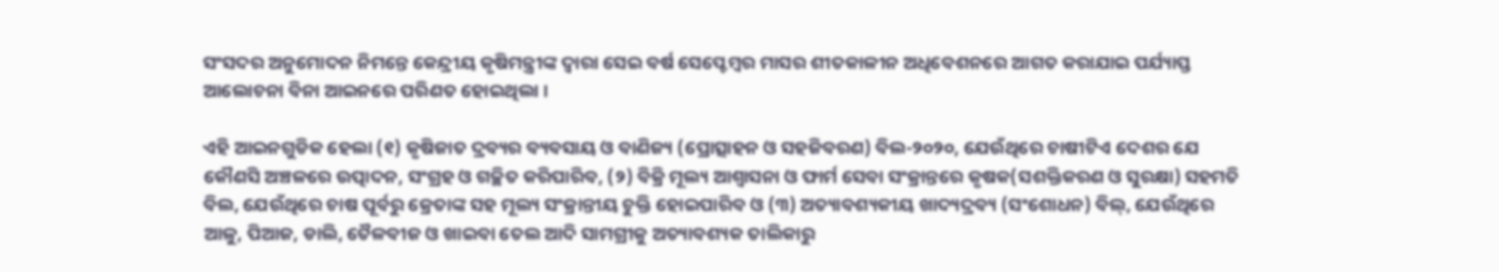ସଂସଦର ଅନୁମୋଦନ ନିମନ୍ତେ କେନ୍ଦ୍ରୀୟ କୃଷିମନ୍ତ୍ରୀଙ୍କ ଦ୍ଵାରା ସେଇ ବର୍ଷ ସେପ୍ଟେମ୍ବର ମାସର ଶୀତକାଳୀନ ଅଧିବେଶନରେ ଆଗତ କରାଯାଇ ପର୍ଯ୍ୟାପ୍ତ ଆଲୋଚନା ବିନା ଆଇନରେ ପରିଣତ ହୋଇଥିଲା ।

ଏହି ଆଇନଗୁଡିକ ହେଲା (୧) କୃଷିଜାତ ଦ୍ରବ୍ୟର ବ୍ୟବସାୟ ଓ ବାଣିଜ୍ୟ (ପ୍ରୋତ୍ସାହନ ଓ ସହଜିବରଣ) ବିଲ-୨୦୨୦, ଯେଉଁଥିରେ ଚାଷୀଟିଏ ଦେଶର ଯେ କୌଣସି ଅଞ୍ଚଳରେ ଉତ୍ପାଦନ, ସଂଗ୍ରହ ଓ ଗଚ୍ଛିତ କରିପାରିବ, (୨) ବିକ୍ରି ମୂଲ୍ୟ ଆଶ୍ଵାସନା ଓ ଫାର୍ମ ସେବା ସଂକ୍ରାନ୍ତରେ କୃଷକ(ସଶକ୍ତିକରଣ ଓ ସୁରକ୍ଷା) ସହମତି ବିଲ, ଯେଉଁଥିରେ ଚାଷ ପୂର୍ବରୁ କ୍ରେତାଙ୍କ ସହ ମୂଲ୍ୟ ସଂକ୍ରାନ୍ତୀୟ ଚୁକ୍ତି ହୋଇପାରିବ ଓ (୩) ଅତ୍ୟାବଶ୍ୟକୀୟ ଖାଦ୍ୟଦ୍ରବ୍ୟ (ସଂଶୋଧନ) ବିଲ୍‌, ଯେଉଁଥିରେ ଆଳୁ, ପିଆଜ, ଡାଲି, ତୈଳବୀଜ ଓ ଖାଇବା ତେଲ ଆଦି ସାମଗ୍ରୀକୁ ଅତ୍ୟାବଶ୍ୟକ ତାଲିକାରୁ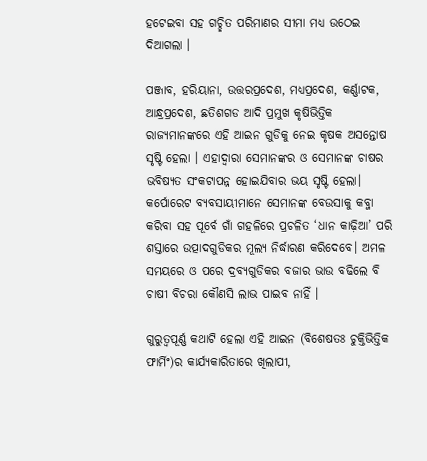ହଟେଇବା ସହ ଗଚ୍ଛିତ ପରିମାଣର ସୀମା ମଧ୍ୟ ଉଠେଇ ଦିଆଗଲା ।

ପଞ୍ଜାବ, ହରିୟାନା, ଉତ୍ତରପ୍ରଦେଶ, ମଧ୍ୟପ୍ରଦେଶ, କର୍ଣ୍ଣାଟକ, ଆନ୍ଧ୍ରପ୍ରଦେଶ, ଛତିଶଗଡ ଆଦି ପ୍ରମୁଖ କୃଷିଭିତ୍ତିକ ରାଜ୍ୟମାନଙ୍କରେ ଏହି ଆଇନ ଗୁଡିକୁ ନେଇ କୃଷକ ଅସନ୍ତୋଷ ସୃଷ୍ଟି ହେଲା । ଏହାଦ୍ୱାରା ସେମାନଙ୍କର ଓ ସେମାନଙ୍କ ଚାଷର ଭବିଷ୍ୟତ ସଂକଟାପନ୍ନ ହୋଇଯିବାର ଭୟ ସୃଷ୍ଟି ହେଲା। କର୍ପୋରେଟ ବ୍ୟବସାୟୀମାନେ ସେମାନଙ୍କ ବେଉସାକୁ କବ୍ଜା କରିବା ସହ ପୂର୍ବେ ଗାଁ ଗହଳିରେ ପ୍ରଚଳିତ ‘ଧାନ କାଢ଼ିଆ’ ପରି ଶସ୍ତାରେ ଉତ୍ପାଦଗୁଡିକର ମୂଲ୍ୟ ନିର୍ଦ୍ଧାରଣ କରିଦେବେ। ଅମଳ ସମୟରେ ଓ ପରେ ଦ୍ରବ୍ୟଗୁଡିକର ବଜାର ଭାଉ ବଢିଲେ ବି ଚାଷୀ ବିଚରା କୌଣସି ଲାଭ ପାଇବ ନାହିଁ ।

ଗୁରୁତ୍ଵପୂର୍ଣ୍ଣ କଥାଟି ହେଲା ଏହି ଆଇନ (ବିଶେଷତଃ ଚୁକ୍ତିଭିତ୍ତିକ ଫାର୍ମିଂ)ର କାର୍ଯ୍ୟକାରିତାରେ ଖିଲାପୀ,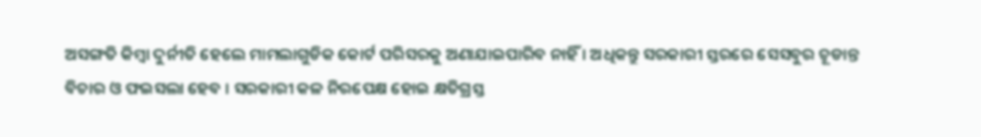ଅସଙ୍ଗତି କିମ୍ଵା ଦୁର୍ନୀତି ହେଲେ ମାମଲାଗୁଡିକ କୋର୍ଟ ପରିସରକୁ ଅଣାଯାଇପାରିବ ନାହିଁ । ଅଧିକନ୍ତୁ ସରକାରୀ ସ୍ତରରେ ସେସବୁର ଚୂଡାନ୍ତ ବିଚାର ଓ ଫଇସଲା ହେବ । ସରକାରୀ କଳ ନିରପେକ୍ଷ ହୋଇ କ୍ଷତିଗ୍ରସ୍ତ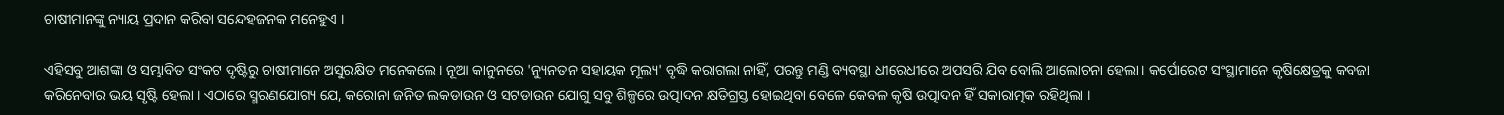ଚାଷୀମାନଙ୍କୁ ନ୍ୟାୟ ପ୍ରଦାନ କରିବା ସନ୍ଦେହଜନକ ମନେହୁଏ ।

ଏହିସବୁ ଆଶଙ୍କା ଓ ସମ୍ଭାବିତ ସଂକଟ ଦୃଷ୍ଟିରୁ ଚାଷୀମାନେ ଅସୁରକ୍ଷିତ ମନେକଲେ। ନୂଆ କାନୁନରେ 'ନ୍ୟୁନତନ ସହାୟକ ମୂଲ୍ୟ' ବୃଦ୍ଧି କରାଗଲା ନାହିଁ, ପରନ୍ତୁ ମଣ୍ଡି ବ୍ୟବସ୍ଥା ଧୀରେଧୀରେ ଅପସରି ଯିବ ବୋଲି ଆଲୋଚନା ହେଲା। କର୍ପୋରେଟ ସଂସ୍ଥାମାନେ କୃଷିକ୍ଷେତ୍ରକୁ କବଜା କରିନେବାର ଭୟ ସୃଷ୍ଟି ହେଲା । ଏଠାରେ ସ୍ମରଣଯୋଗ୍ୟ ଯେ, କରୋନା ଜନିତ ଲକଡାଉନ ଓ ସଟଡାଉନ ଯୋଗୁ ସବୁ ଶିଳ୍ପରେ ଉତ୍ପାଦନ କ୍ଷତିଗ୍ରସ୍ତ ହୋଇଥିବା ବେଳେ କେବଳ କୃଷି ଉତ୍ପାଦନ ହିଁ ସକାରାତ୍ମକ ରହିଥିଲା ।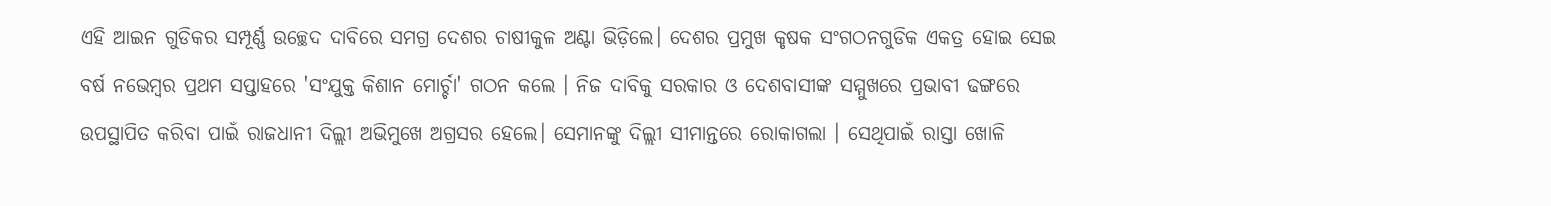ଏହି ଆଇନ ଗୁଡିକର ସମ୍ପୂର୍ଣ୍ଣ ଉଚ୍ଛେଦ ଦାବିରେ ସମଗ୍ର ଦେଶର ଚାଷୀକୁଳ ଅଣ୍ଟା ଭିଡ଼ିଲେ। ଦେଶର ପ୍ରମୁଖ କୃଷକ ସଂଗଠନଗୁଡିକ ଏକତ୍ର ହୋଇ ସେଇ ବର୍ଷ ନଭେମ୍ବର ପ୍ରଥମ ସପ୍ତାହରେ 'ସଂଯୁକ୍ତ କିଶାନ ମୋର୍ଚ୍ଚା' ଗଠନ କଲେ । ନିଜ ଦାବିକୁ ସରକାର ଓ ଦେଶବାସୀଙ୍କ ସମ୍ମୁଖରେ ପ୍ରଭାବୀ ଢଙ୍ଗରେ ଉପସ୍ଥାପିତ କରିବା ପାଇଁ ରାଜଧାନୀ ଦିଲ୍ଲୀ ଅଭିମୁଖେ ଅଗ୍ରସର ହେଲେ। ସେମାନଙ୍କୁ ଦିଲ୍ଲୀ ସୀମାନ୍ତରେ ରୋକାଗଲା । ସେଥିପାଇଁ ରାସ୍ତା ଖୋଳି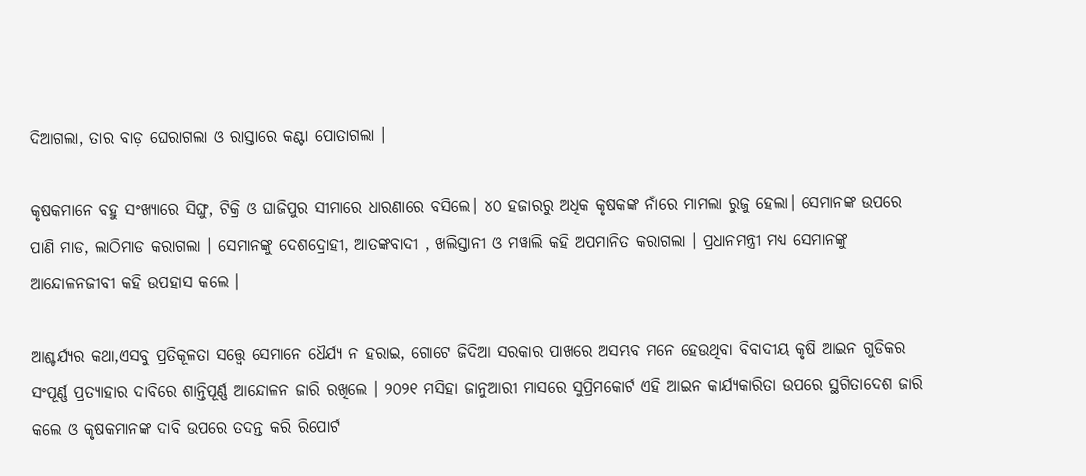ଦିଆଗଲା, ତାର ବାଡ଼ ଘେରାଗଲା ଓ ରାସ୍ତାରେ କଣ୍ଟା ପୋତାଗଲା ।

କୃଷକମାନେ ବହୁ ସଂଖ୍ୟାରେ ସିଙ୍ଘୁ, ଟିକ୍ରି ଓ ଘାଜିପୁର ସୀମାରେ ଧାରଣାରେ ବସିଲେ। ୪୦ ହଜାରରୁ ଅଧିକ କୃଷକଙ୍କ ନାଁରେ ମାମଲା ରୁଜୁ ହେଲା। ସେମାନଙ୍କ ଉପରେ ପାଣି ମାଡ, ଲାଠିମାଡ କରାଗଲା । ସେମାନଙ୍କୁ ଦେଶଦ୍ରୋହୀ, ଆତଙ୍କବାଦୀ , ଖଲିସ୍ତାନୀ ଓ ମୱାଲି କହି ଅପମାନିତ କରାଗଲା । ପ୍ରଧାନମନ୍ତ୍ରୀ ମଧ୍ୟ ସେମାନଙ୍କୁ ଆନ୍ଦୋଳନଜୀବୀ କହି ଉପହାସ କଲେ ।

ଆଶ୍ଚର୍ଯ୍ୟର କଥା,ଏସବୁ ପ୍ରତିକୂଳତା ସତ୍ତ୍ଵେ ସେମାନେ ଧୈର୍ଯ୍ୟ ନ ହରାଇ, ଗୋଟେ ଜିଦିଆ ସରକାର ପାଖରେ ଅସମ୍ଭବ ମନେ ହେଉଥିବା ବିବାଦୀୟ କୃଷି ଆଇନ ଗୁଡିକର ସଂପୂର୍ଣ୍ଣ ପ୍ରତ୍ୟାହାର ଦାବିରେ ଶାନ୍ତିପୂର୍ଣ୍ଣ ଆନ୍ଦୋଳନ ଜାରି ରଖିଲେ । ୨୦୨୧ ମସିହା ଜାନୁଆରୀ ମାସରେ ସୁପ୍ରିମକୋର୍ଟ ଏହି ଆଇନ କାର୍ଯ୍ୟକାରିତା ଉପରେ ସ୍ଥଗିତାଦେଶ ଜାରି କଲେ ଓ କୃଷକମାନଙ୍କ ଦାବି ଉପରେ ତଦନ୍ତ କରି ରିପୋର୍ଟ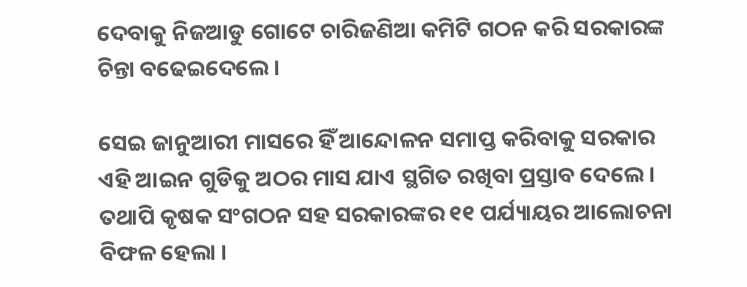ଦେବାକୁ ନିଜଆଡୁ ଗୋଟେ ଚାରିଜଣିଆ କମିଟି ଗଠନ କରି ସରକାରଙ୍କ ଚିନ୍ତା ବଢେଇଦେଲେ ।

ସେଇ ଜାନୁଆରୀ ମାସରେ ହିଁ ଆନ୍ଦୋଳନ ସମାପ୍ତ କରିବାକୁ ସରକାର ଏହି ଆଇନ ଗୁଡିକୁ ଅଠର ମାସ ଯାଏ ସ୍ଥଗିତ ରଖିବା ପ୍ରସ୍ତାବ ଦେଲେ । ତଥାପି କୃଷକ ସଂଗଠନ ସହ ସରକାରଙ୍କର ୧୧ ପର୍ଯ୍ୟାୟର ଆଲୋଚନା ବିଫଳ ହେଲା ।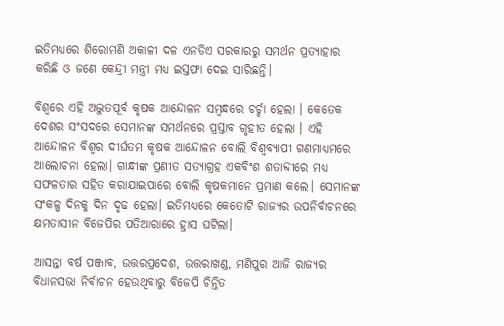ଇତିମଧ୍ୟରେ ଶିରୋମଣି ଅକାଳୀ ଦଳ ଏନଡିଏ ସରକାରରୁ ସମର୍ଥନ ପ୍ରତ୍ୟାହାର କରିଛି ଓ ଜଣେ କେନ୍ଦ୍ରୀ ମନ୍ତ୍ରୀ ମଧ୍ୟ ଇସ୍ତଫା ଦେଇ ସାରିଛନ୍ତି।

ବିଶ୍ଵରେ ଏହି ଅଦ୍ଭୁତପୂର୍ବ କୃଷକ ଆନ୍ଦୋଳନ ସମ୍ବନ୍ଧରେ ଚର୍ଚ୍ଚା ହେଲା । କେତେକ ଦେଶର ସଂସଦରେ ସେମାନଙ୍କ ସମର୍ଥନରେ ପ୍ରସ୍ତାବ ଗୃହୀତ ହେଲା । ଏହି ଆନ୍ଦୋଳନ ବିଶ୍ଵର ଦୀର୍ଘତମ କୃଷକ ଆନ୍ଦୋଳନ ବୋଲି ବିଶ୍ଵବ୍ୟାପୀ ଗଣମାଧ୍ୟମରେ ଆଲୋଚନା ହେଲା। ଗାନ୍ଧୀଙ୍କ ପ୍ରଣୀତ ସତ୍ୟାଗ୍ରହ ଏକବିଂଶ ଶତାବ୍ଦୀରେ ମଧ୍ୟ ସଫଳତାର ସହିତ କରାଯାଇପାରେ ବୋଲି କୃଷକମାନେ ପ୍ରମାଣ କଲେ। ସେମାନଙ୍କ ସଂକଳ୍ପ ଦିନକୁ ଦିନ ଦୃଢ ହେଲା। ଇତିମଧ୍ୟରେ କେତୋଟି ରାଜ୍ୟର ଉପନିର୍ବାଚନରେ କ୍ଷମତାସୀନ ବିଜେପିର ପତିଆରାରେ ହ୍ରାସ ଘଟିଲା।

ଆସନ୍ତା ବର୍ଷ ପଞ୍ଜାବ, ଉତ୍ତରପ୍ରଦେଶ, ଉତ୍ତରାଖଣ୍ଡ, ମଣିପୁର ଆଜି ରାଜ୍ୟର ବିଧାନସଭା ନିର୍ବାଚନ ହେଉଥିବାରୁ ବିଜେପି ଚିନ୍ତିତ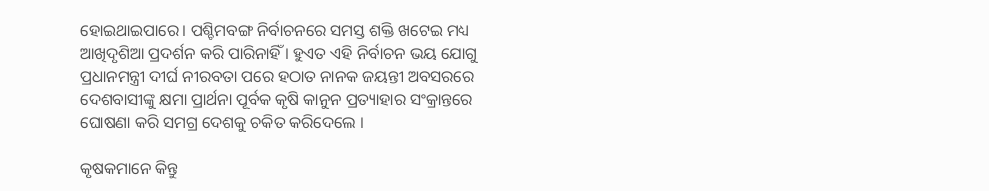ହୋଇଥାଇପାରେ। ପଶ୍ଚିମବଙ୍ଗ ନିର୍ବାଚନରେ ସମସ୍ତ ଶକ୍ତି ଖଟେଇ ମଧ୍ୟ ଆଖିଦୃଶିଆ ପ୍ରଦର୍ଶନ କରି ପାରିନାହିଁ । ହୁଏତ ଏହି ନିର୍ବାଚନ ଭୟ ଯୋଗୁ ପ୍ରଧାନମନ୍ତ୍ରୀ ଦୀର୍ଘ ନୀରବତା ପରେ ହଠାତ ନାନକ ଜୟନ୍ତୀ ଅବସରରେ ଦେଶବାସୀଙ୍କୁ କ୍ଷମା ପ୍ରାର୍ଥନା ପୂର୍ବକ କୃଷି କାନୁନ ପ୍ରତ୍ୟାହାର ସଂକ୍ରାନ୍ତରେ ଘୋଷଣା କରି ସମଗ୍ର ଦେଶକୁ ଚକିତ କରିଦେଲେ ।

କୃଷକମାନେ କିନ୍ତୁ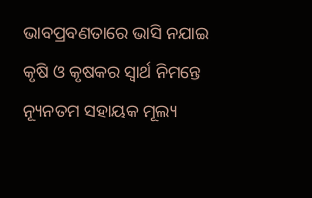ଭାବପ୍ରବଣତାରେ ଭାସି ନଯାଇ କୃଷି ଓ କୃଷକର ସ୍ୱାର୍ଥ ନିମନ୍ତେ ନ୍ୟୂନତମ ସହାୟକ ମୂଲ୍ୟ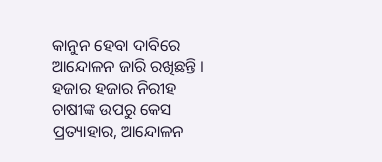କାନୁନ ହେବା ଦାବିରେ ଆନ୍ଦୋଳନ ଜାରି ରଖିଛନ୍ତି । ହଜାର ହଜାର ନିରୀହ ଚାଷୀଙ୍କ ଉପରୁ କେସ ପ୍ରତ୍ୟାହାର, ଆନ୍ଦୋଳନ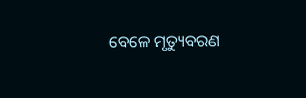ବେଳେ ମୃତ୍ୟୁବରଣ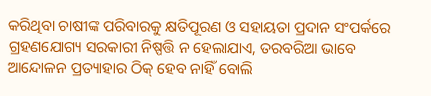କରିଥିବା ଚାଷୀଙ୍କ ପରିବାରକୁ କ୍ଷତିପୂରଣ ଓ ସହାୟତା ପ୍ରଦାନ ସଂପର୍କରେ ଗ୍ରହଣଯୋଗ୍ୟ ସରକାରୀ ନିଷ୍ପତ୍ତି ନ ହେଲାଯାଏ, ତରବରିଆ ଭାବେ ଆନ୍ଦୋଳନ ପ୍ରତ୍ୟାହାର ଠିକ୍ ହେବ ନାହିଁ ବୋଲି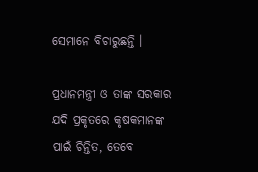ସେମାନେ ବିଚାରୁଛନ୍ତି ।

ପ୍ରଧାନମନ୍ତ୍ରୀ ଓ ତାଙ୍କ ସରକାର ଯଦି ପ୍ରକୃତରେ କୃଷକମାନଙ୍କ ପାଇଁ ଚିନ୍ତିତ, ତେବେ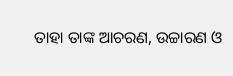ତାହା ତାଙ୍କ ଆଚରଣ, ଉଚ୍ଚାରଣ ଓ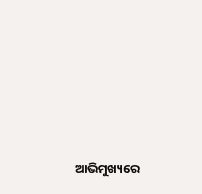ଆଭିମୁଖ୍ୟରେ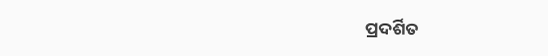ପ୍ରଦର୍ଶିତ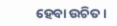ହେବା ଉଚିତ ।